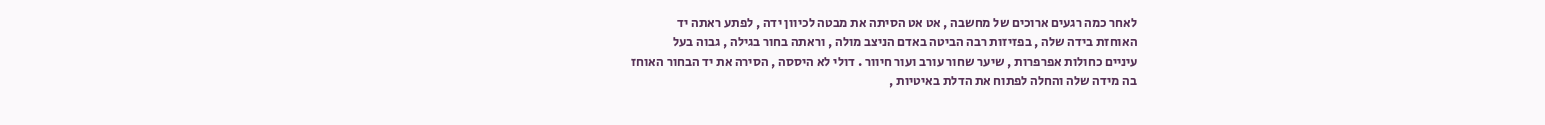לאחר כמה רגעים ארוכים של מחשבה , אט אט הסיתה את מבטה לכיוון ידה , לפתע ראתה יד
האוחזת בידה שלה , בפזיזות רבה הביטה באדם הניצב מולה , וראתה בחור בגילה , גבוה בעל
עיניים כחולות אפרפרות , שיער שחור עורב ועור חיוור . דולי לא היססה , הסירה את יד הבחור האוחז
בה מידה שלה והחלה לפתוח את הדלת באיטיות ,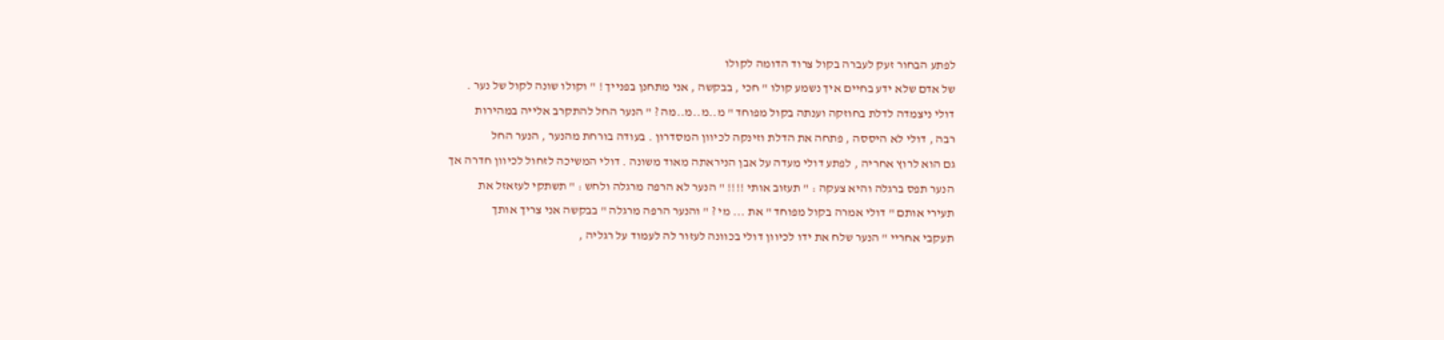לפתע הבחור זעק לעברה בקול צרוד הדומה לקולו
של אדם שלא ידע בחיים איך נשמע קולו " חכי , בבקשה , אני מתחנן בפנייך ! " וקולו שונה לקול של נער .
דולי ניצמדה לדלת בחוזקה וענתה בקול מפוחד " מ..מ..מ..מה ? " הנער החל להתקרב אלייה במהירות
רבה , דולי לא היססה , פתחה את הדלת וזינקה לכיוון המסדרון . בעודה בורחת מהנער , הנער החל
גם הוא לרוץ אחריה , לפתע דולי מעדה על אבן הניראתה מאוד משונה . דולי המשיכה לזחול לכיוון חדרה אך
הנער תפס ברגלה והיא צעקה : " תעזוב אותי !!!! " הנער לא הרפה מרגלה ולחש : " תשתקי לעזאזל את
תעירי אותם " דולי אמרה בקול מפוחד " את ... מי ? " והנער הרפה מרגלה " בבקשה אני צריך אותך
תעקבי אחריי " הנער שלח את ידו לכיוון דולי בכוונה לעזור לה לעמוד על רגליה ,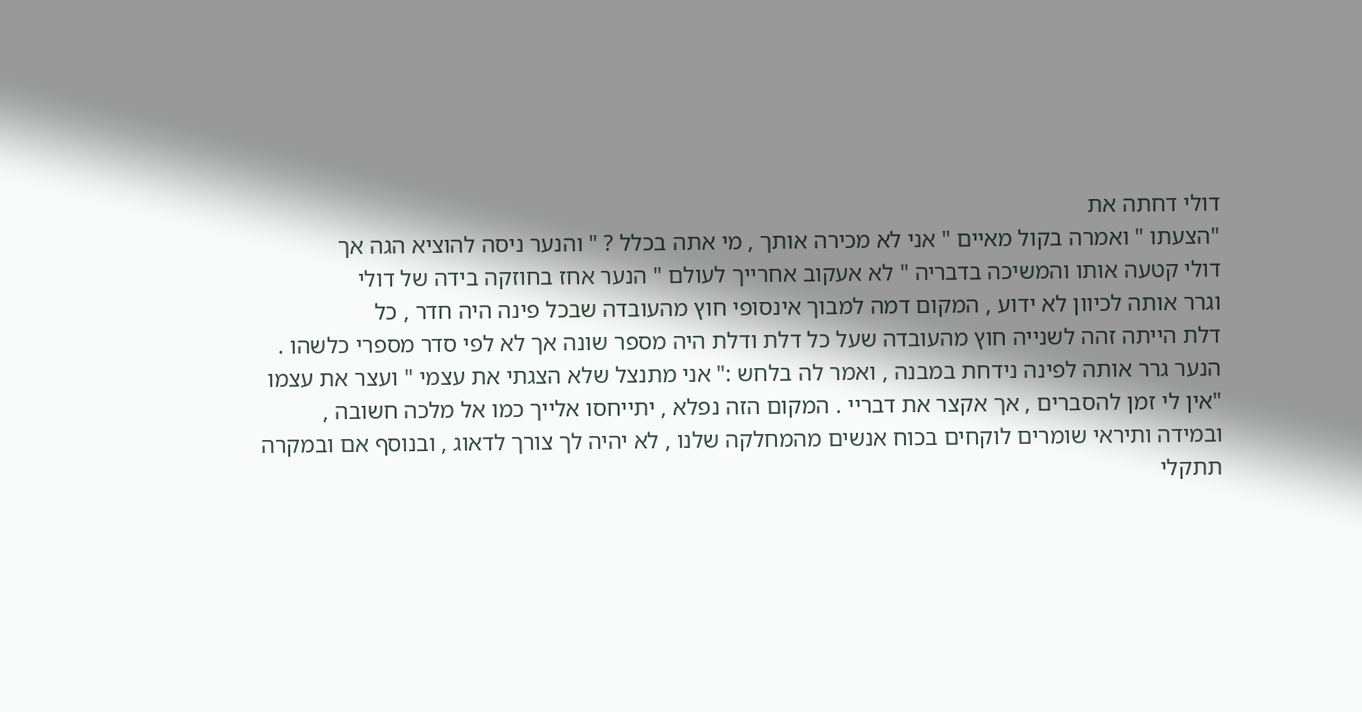דולי דחתה את
"הצעתו " ואמרה בקול מאיים " אני לא מכירה אותך , מי אתה בכלל ? " והנער ניסה להוציא הגה אך
דולי קטעה אותו והמשיכה בדבריה " לא אעקוב אחרייך לעולם " הנער אחז בחוזקה בידה של דולי
וגרר אותה לכיוון לא ידוע , המקום דמה למבוך אינסופי חוץ מהעובדה שבכל פינה היה חדר , כל
דלת הייתה זהה לשנייה חוץ מהעובדה שעל כל דלת ודלת היה מספר שונה אך לא לפי סדר מספרי כלשהו .
הנער גרר אותה לפינה נידחת במבנה , ואמר לה בלחש :" אני מתנצל שלא הצגתי את עצמי " ועצר את עצמו
"אין לי זמן להסברים , אך אקצר את דבריי . המקום הזה נפלא , יתייחסו אלייך כמו אל מלכה חשובה ,
ובמידה ותיראי שומרים לוקחים בכוח אנשים מהמחלקה שלנו , לא יהיה לך צורך לדאוג , ובנוסף אם ובמקרה
תתקלי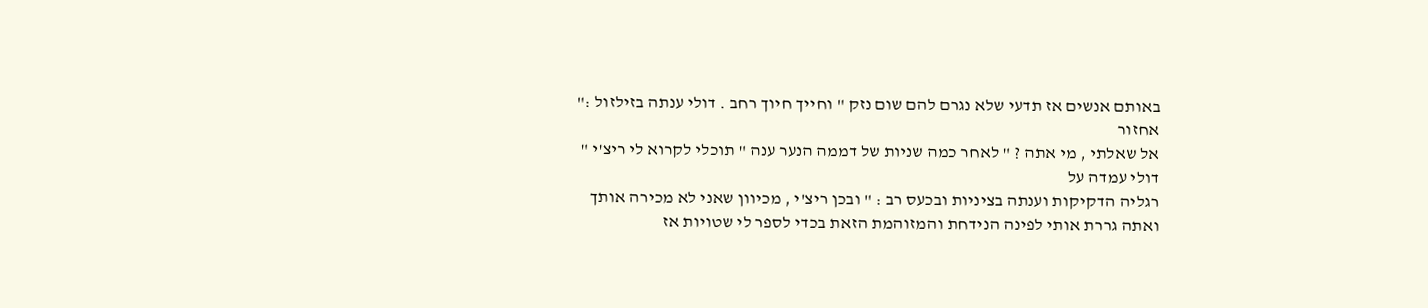באותם אנשים אז תדעי שלא נגרם להם שום נזק " וחייך חיוך רחב . דולי ענתה בזילזול :" אחזור
אל שאלתי , מי אתה ? " לאחר כמה שניות של דממה הנער ענה " תוכלי לקרוא לי ריצ'י " דולי עמדה על
רגליה הדקיקות וענתה בציניות ובכעס רב : " ובכן ריצ'י , מכיוון שאני לא מכירה אותך ואתה גררת אותי לפינה הנידחת והמזוהמת הזאת בכדי לספר לי שטויות אז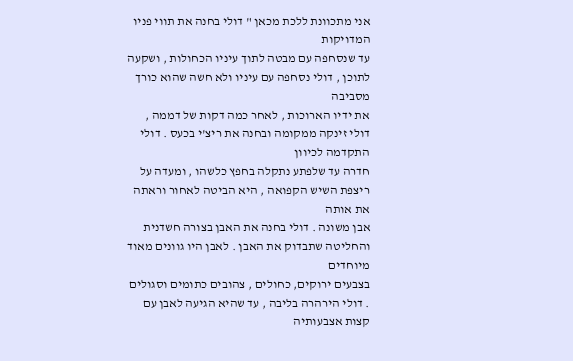אני מתכוונת ללכת מכאן " דולי בחנה את תווי פניו המדויקות
עד שנסחפה עם מבטה לתוך עיניו הכחולות , ושקעה לתוכן , דולי נסחפה עם עיניו ולא חשה שהוא כורך מסביבה
את ידיו הארוכות , לאחר כמה דקות של דממה , דולי זינקה ממקומה ובחנה את ריצ'י בכעס . דולי התקדמה לכיוון
חדרה עד שלפתע נתקלה בחפץ כלשהו , ומעדה על ריצפת השיש הקפואה , היא הביטה לאחור וראתה את אותה
אבן משונה . דולי בחנה את האבן בצורה חשדנית והחליטה שתבדוק את האבן . לאבן היו גוונים מאוד מיוחדים
בצבעים ירוקים, כחולים , צהובים כתומים וסגולים . דולי הירהרה בליבה , עד שהיא הגיעה לאבן עם קצות אצבעותיה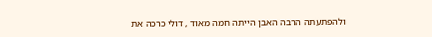ולהפתעתה הרבה האבן הייתה חמה מאוד , דולי כרכה את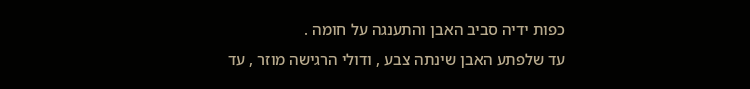כפות ידיה סביב האבן והתענגה על חומה .
עד שלפתע האבן שינתה צבע , ודולי הרגישה מוזר , עד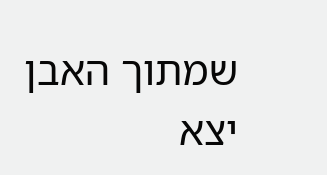שמתוך האבן יצא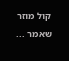קול מוזר שאמר ...